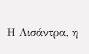Η Λισάντρα, η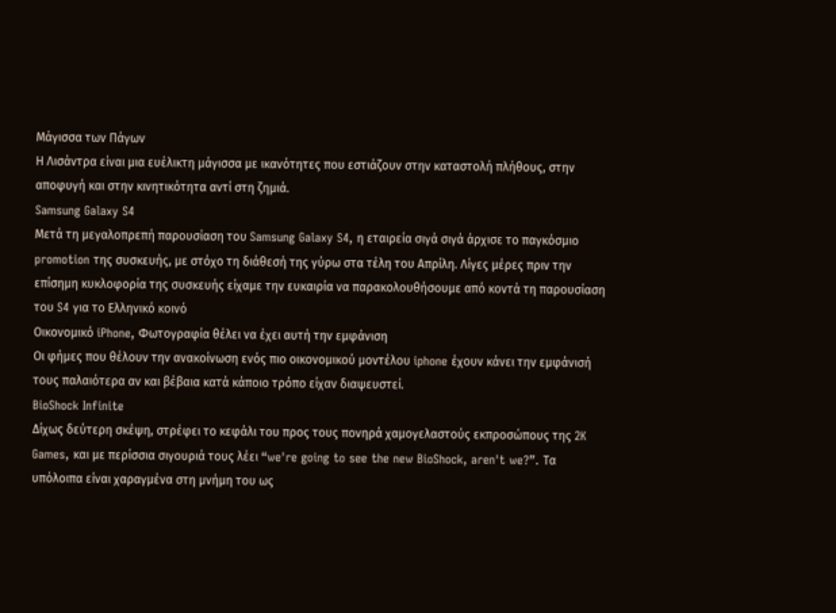Μάγισσα των Πάγων
Η Λισάντρα είναι μια ευέλικτη μάγισσα με ικανότητες που εστιάζουν στην καταστολή πλήθους, στην αποφυγή και στην κινητικότητα αντί στη ζημιά.
Samsung Galaxy S4
Μετά τη μεγαλοπρεπή παρουσίαση του Samsung Galaxy S4, η εταιρεία σιγά σιγά άρχισε το παγκόσμιο promotion της συσκευής, με στόχο τη διάθεσή της γύρω στα τέλη του Απρίλη. Λίγες μέρες πριν την επίσημη κυκλοφορία της συσκευής είχαμε την ευκαιρία να παρακολουθήσουμε από κοντά τη παρουσίαση του S4 για το Ελληνικό κοινό
Οικονομικό iPhone, Φωτογραφία θέλει να έχει αυτή την εμφάνιση
Οι φήμες που θέλουν την ανακοίνωση ενός πιο οικονομικού μοντέλου iphone έχουν κάνει την εμφάνισή τους παλαιότερα αν και βέβαια κατά κάποιο τρόπο είχαν διαψευστεί.
BioShock Infinite
Δίχως δεύτερη σκέψη, στρέφει το κεφάλι του προς τους πονηρά χαμογελαστούς εκπροσώπους της 2K Games, και με περίσσια σιγουριά τους λέει “we're going to see the new BioShock, aren't we?”. Τα υπόλοιπα είναι χαραγμένα στη μνήμη του ως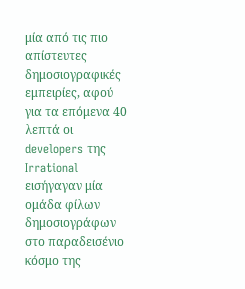μία από τις πιο απίστευτες δημοσιογραφικές εμπειρίες, αφού για τα επόμενα 40 λεπτά οι developers της Irrational εισήγαγαν μία ομάδα φίλων δημοσιογράφων στο παραδεισένιο κόσμο της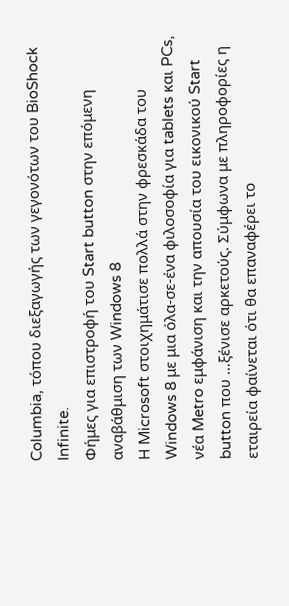Columbia, τόπου διεξαγωγής των γεγονότων του BioShock Infinite.
Φήμες για επιστροφή του Start button στην επόμενη αναβάθμιση των Windows 8
H Microsoft στοιχημάτισε πολλά στην φρεσκάδα του Windows 8 με μια όλα-σε-ένα φιλοσοφία για tablets και PCs, νέα Metro εμφάνιση και την απουσία του εικονικού Start button που …ξένισε αρκετούς. Σύμφωνα με πληροφορίες η εταιρεία φαίνεται ότι θα επαναφέρει το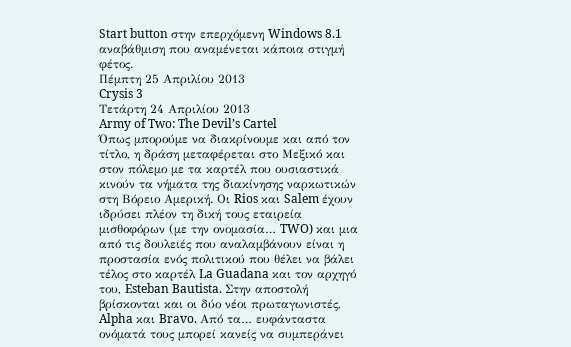Start button στην επερχόμενη Windows 8.1 αναβάθμιση που αναμένεται κάποια στιγμή φέτος.
Πέμπτη 25 Απριλίου 2013
Crysis 3
Τετάρτη 24 Απριλίου 2013
Army of Two: The Devil’s Cartel
Όπως μπορούμε να διακρίνουμε και από τον τίτλο, η δράση μεταφέρεται στο Μεξικό και στον πόλεμο με τα καρτέλ που ουσιαστικά κινούν τα νήματα της διακίνησης ναρκωτικών στη Βόρειο Αμερική. Οι Rios και Salem έχουν ιδρύσει πλέον τη δική τους εταιρεία μισθοφόρων (με την ονομασία… TWO) και μια από τις δουλειές που αναλαμβάνουν είναι η προστασία ενός πολιτικού που θέλει να βάλει τέλος στο καρτέλ La Guadana και τον αρχηγό του, Esteban Bautista. Στην αποστολή βρίσκονται και οι δύο νέοι πρωταγωνιστές, Alpha και Bravo. Από τα… ευφάνταστα ονόματά τους μπορεί κανείς να συμπεράνει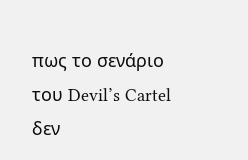πως το σενάριο του Devil’s Cartel δεν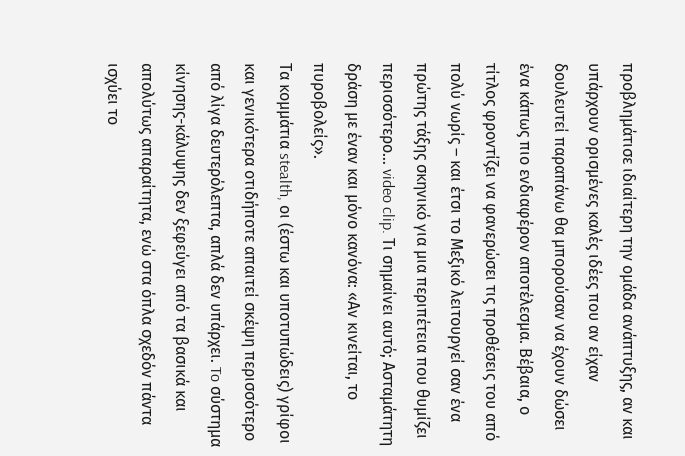προβλημάτισε ιδιαίτερη την ομάδα ανάπτυξης, αν και υπάρχουν ορισμένες καλές ιδέες που αν είχαν δουλευτεί παραπάνω θα μπορούσαν να έχουν δώσει ένα κάπως πιο ενδιαφέρον αποτέλεσμα. Βέβαια, ο τίτλος φροντίζει να φανερώσει τις προθέσεις του από πολύ νωρίς – και έτσι το Μεξικό λειτουργεί σαν ένα πρώτης τάξης σκηνικό για μια περιπέτεια που θυμίζει περισσότερο… video clip. Τι σημαίνει αυτό; Ασταμάτητη δράση με έναν και μόνο κανόνα: «Αν κινείται, το πυροβολείς».
Τα κομμάτια stealth, οι (έστω και υποτυπώδεις) γρίφοι και γενικότερα οτιδήποτε απαιτεί σκέψη περισσότερο από λίγα δευτερόλεπτα, απλά δεν υπάρχει. To σύστημα κίνησης-κάλυψης δεν ξεφεύγει από τα βασικά και απολύτως απαραίτητα, ενώ στα όπλα σχεδόν πάντα ισχύει το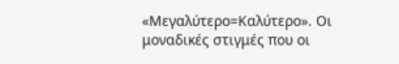«Μεγαλύτερο=Καλύτερο». Οι μοναδικές στιγμές που οι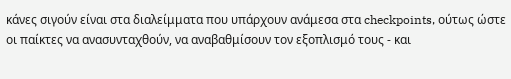κάνες σιγούν είναι στα διαλείμματα που υπάρχουν ανάμεσα στα checkpoints, ούτως ώστε οι παίκτες να ανασυνταχθούν, να αναβαθμίσουν τον εξοπλισμό τους - και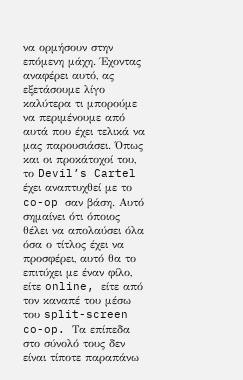να ορμήσουν στην επόμενη μάχη. Έχοντας αναφέρει αυτό, ας εξετάσουμε λίγο καλύτερα τι μπορούμε να περιμένουμε από αυτά που έχει τελικά να μας παρουσιάσει. Όπως και οι προκάτοχοί του, το Devil’s Cartel έχει αναπτυχθεί με το co-op σαν βάση. Αυτό σημαίνει ότι όποιος θέλει να απολαύσει όλα όσα ο τίτλος έχει να προσφέρει, αυτό θα το επιτύχει με έναν φίλο, είτε online, είτε από τον καναπέ του μέσω του split-screen co-op. Τα επίπεδα στο σύνολό τους δεν είναι τίποτε παραπάνω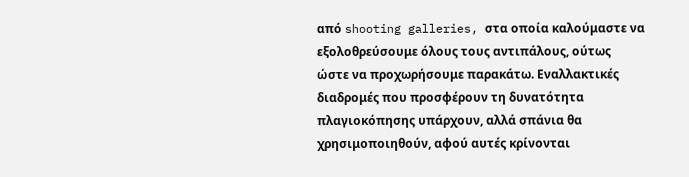από shooting galleries, στα οποία καλούμαστε να εξολοθρεύσουμε όλους τους αντιπάλους, ούτως ώστε να προχωρήσουμε παρακάτω. Εναλλακτικές διαδρομές που προσφέρουν τη δυνατότητα πλαγιοκόπησης υπάρχουν, αλλά σπάνια θα χρησιμοποιηθούν, αφού αυτές κρίνονται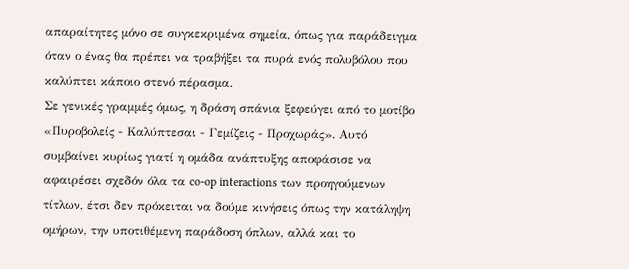απαραίτητες μόνο σε συγκεκριμένα σημεία, όπως για παράδειγμα όταν ο ένας θα πρέπει να τραβήξει τα πυρά ενός πολυβόλου που καλύπτει κάποιο στενό πέρασμα.
Σε γενικές γραμμές όμως, η δράση σπάνια ξεφεύγει από το μοτίβο «Πυροβολείς - Καλύπτεσαι - Γεμίζεις - Προχωράς». Αυτό συμβαίνει κυρίως γιατί η ομάδα ανάπτυξης αποφάσισε να αφαιρέσει σχεδόν όλα τα co-op interactions των προηγούμενων τίτλων, έτσι δεν πρόκειται να δούμε κινήσεις όπως την κατάληψη ομήρων, την υποτιθέμενη παράδοση όπλων, αλλά και το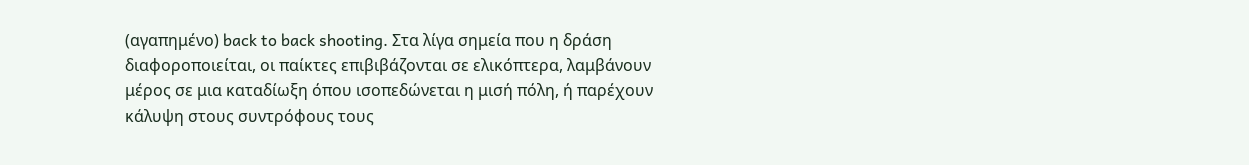(αγαπημένο) back to back shooting. Στα λίγα σημεία που η δράση διαφοροποιείται, οι παίκτες επιβιβάζονται σε ελικόπτερα, λαμβάνουν μέρος σε μια καταδίωξη όπου ισοπεδώνεται η μισή πόλη, ή παρέχουν κάλυψη στους συντρόφους τους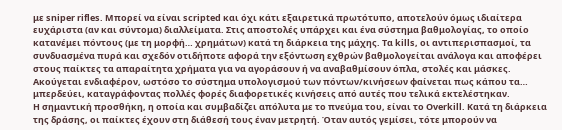με sniper rifles. Μπορεί να είναι scripted και όχι κάτι εξαιρετικά πρωτότυπο, αποτελούν όμως ιδιαίτερα ευχάριστα (αν και σύντομα) διαλλείματα. Στις αποστολές υπάρχει και ένα σύστημα βαθμολογίας, το οποίο κατανέμει πόντους (με τη μορφή… χρημάτων) κατά τη διάρκεια της μάχης. Τα kills, οι αντιπερισπασμοί, τα συνδυασμένα πυρά και σχεδόν οτιδήποτε αφορά την εξόντωση εχθρών βαθμολογείται ανάλογα και αποφέρει στους παίκτες τα απαραίτητα χρήματα για να αγοράσουν ή να αναβαθμίσουν όπλα, στολές και μάσκες. Ακούγεται ενδιαφέρον, ωστόσο το σύστημα υπολογισμού των πόντων/κινήσεων φαίνεται πως κάπου τα… μπερδεύει, καταγράφοντας πολλές φορές διαφορετικές κινήσεις από αυτές που τελικά εκτελέστηκαν.
Η σημαντική προσθήκη, η οποία και συμβαδίζει απόλυτα με το πνεύμα του, είναι το Overkill. Κατά τη διάρκεια της δράσης, οι παίκτες έχουν στη διάθεσή τους έναν μετρητή. Όταν αυτός γεμίσει, τότε μπορούν να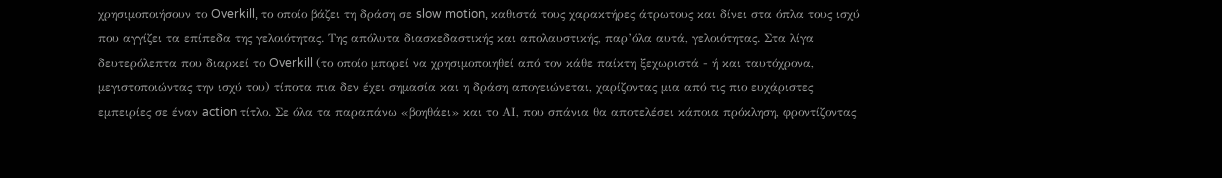χρησιμοποιήσουν το Overkill, το οποίο βάζει τη δράση σε slow motion, καθιστά τους χαρακτήρες άτρωτους και δίνει στα όπλα τους ισχύ που αγγίζει τα επίπεδα της γελοιότητας. Της απόλυτα διασκεδαστικής και απολαυστικής, παρ’όλα αυτά, γελοιότητας. Στα λίγα δευτερόλεπτα που διαρκεί το Overkill (το οποίο μπορεί να χρησιμοποιηθεί από τον κάθε παίκτη ξεχωριστά - ή και ταυτόχρονα, μεγιστοποιώντας την ισχύ του) τίποτα πια δεν έχει σημασία και η δράση απογειώνεται, χαρίζοντας μια από τις πιο ευχάριστες εμπειρίες σε έναν action τίτλο. Σε όλα τα παραπάνω «βοηθάει» και το ΑΙ, που σπάνια θα αποτελέσει κάποια πρόκληση, φροντίζοντας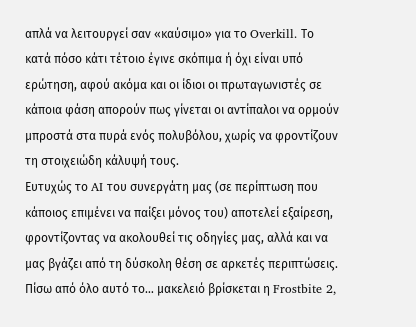απλά να λειτουργεί σαν «καύσιμο» για το Overkill. Το κατά πόσο κάτι τέτοιο έγινε σκόπιμα ή όχι είναι υπό ερώτηση, αφού ακόμα και οι ίδιοι οι πρωταγωνιστές σε κάποια φάση απορούν πως γίνεται οι αντίπαλοι να ορμούν μπροστά στα πυρά ενός πολυβόλου, χωρίς να φροντίζουν τη στοιχειώδη κάλυψή τους.
Ευτυχώς το AI του συνεργάτη μας (σε περίπτωση που κάποιος επιμένει να παίξει μόνος του) αποτελεί εξαίρεση, φροντίζοντας να ακολουθεί τις οδηγίες μας, αλλά και να μας βγάζει από τη δύσκολη θέση σε αρκετές περιπτώσεις. Πίσω από όλο αυτό το… μακελειό βρίσκεται η Frostbite 2,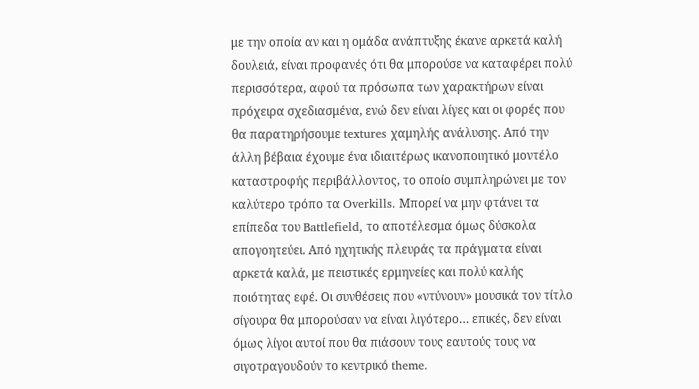με την οποία αν και η ομάδα ανάπτυξης έκανε αρκετά καλή δουλειά, είναι προφανές ότι θα μπορούσε να καταφέρει πολύ περισσότερα, αφού τα πρόσωπα των χαρακτήρων είναι πρόχειρα σχεδιασμένα, ενώ δεν είναι λίγες και οι φορές που θα παρατηρήσουμε textures χαμηλής ανάλυσης. Από την άλλη βέβαια έχουμε ένα ιδιαιτέρως ικανοποιητικό μοντέλο καταστροφής περιβάλλοντος, το οποίο συμπληρώνει με τον καλύτερο τρόπο τα Overkills. Μπορεί να μην φτάνει τα επίπεδα του Battlefield, το αποτέλεσμα όμως δύσκολα απογοητεύει. Από ηχητικής πλευράς τα πράγματα είναι αρκετά καλά, με πειστικές ερμηνείες και πολύ καλής ποιότητας εφέ. Οι συνθέσεις που «ντύνουν» μουσικά τον τίτλο σίγουρα θα μπορούσαν να είναι λιγότερο… επικές, δεν είναι όμως λίγοι αυτοί που θα πιάσουν τους εαυτούς τους να σιγοτραγουδούν το κεντρικό theme.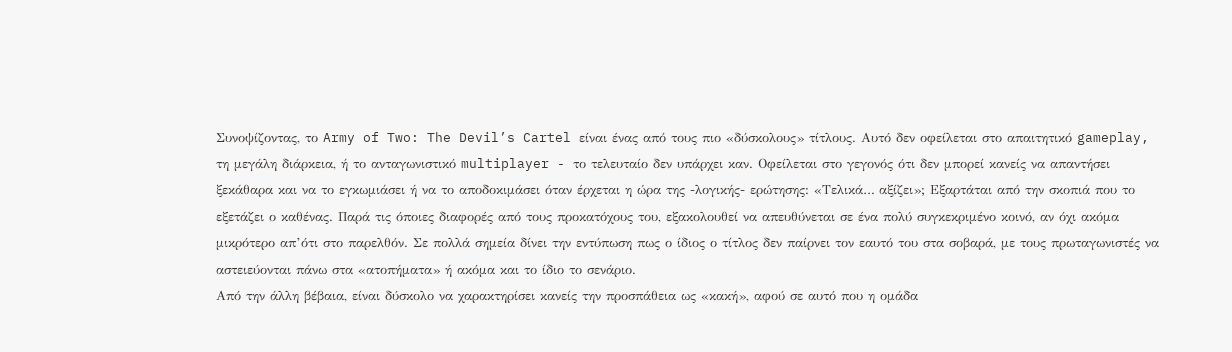Συνοψίζοντας, το Army of Two: The Devil’s Cartel είναι ένας από τους πιο «δύσκολους» τίτλους. Αυτό δεν οφείλεται στο απαιτητικό gameplay, τη μεγάλη διάρκεια, ή το ανταγωνιστικό multiplayer - το τελευταίο δεν υπάρχει καν. Οφείλεται στο γεγονός ότι δεν μπορεί κανείς να απαντήσει ξεκάθαρα και να το εγκωμιάσει ή να το αποδοκιμάσει όταν έρχεται η ώρα της -λογικής- ερώτησης: «Τελικά… αξίζει»; Εξαρτάται από την σκοπιά που το εξετάζει ο καθένας. Παρά τις όποιες διαφορές από τους προκατόχους του, εξακολουθεί να απευθύνεται σε ένα πολύ συγκεκριμένο κοινό, αν όχι ακόμα μικρότερο απ’ότι στο παρελθόν. Σε πολλά σημεία δίνει την εντύπωση πως ο ίδιος ο τίτλος δεν παίρνει τον εαυτό του στα σοβαρά, με τους πρωταγωνιστές να αστειεύονται πάνω στα «ατοπήματα» ή ακόμα και το ίδιο το σενάριο.
Από την άλλη βέβαια, είναι δύσκολο να χαρακτηρίσει κανείς την προσπάθεια ως «κακή», αφού σε αυτό που η ομάδα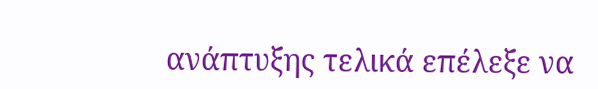ανάπτυξης τελικά επέλεξε να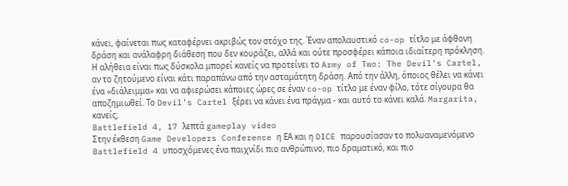κάνει, φαίνεται πως καταφέρνει ακριβώς τον στόχο της. Έναν απολαυστικό co-op τίτλο με άφθονη δράση και ανάλαφρη διάθεση που δεν κουράζει, αλλά και ούτε προσφέρει κάποια ιδιαίτερη πρόκληση. Η αλήθεια είναι πως δύσκολα μπορεί κανείς να προτείνει το Army of Two: The Devil’s Cartel, αν το ζητούμενο είναι κάτι παραπάνω από την ασταμάτητη δράση. Από την άλλη, όποιος θέλει να κάνει ένα «διάλειμμα» και να αφιερώσει κάποιες ώρες σε έναν co-op τίτλο με έναν φίλο, τότε σίγουρα θα αποζημιωθεί. Το Devil’s Cartel ξέρει να κάνει ένα πράγμα - και αυτό το κάνει καλά. Margarita, κανείς;
Battlefield 4, 17 λεπτά gameplay video
Στην έκθεση Game Developers Conference η ΕΑ και η DICE παρουσίασαν το πολυαναμενόμενο Battlefield 4 υποσχόμενες ένα παιχνίδι πιο ανθρώπινο, πιο δραματικό, και πιο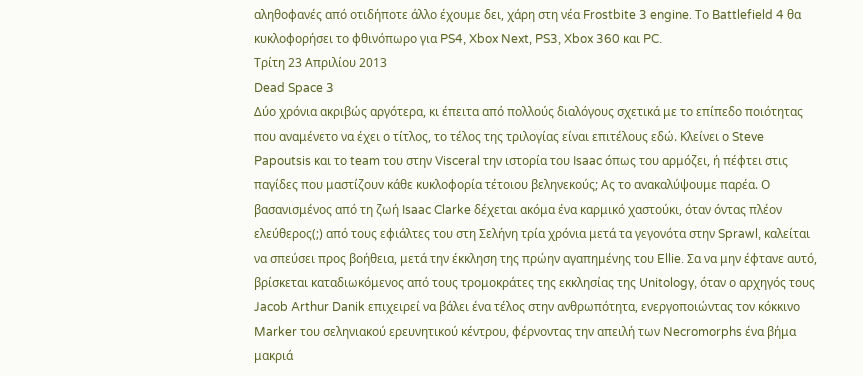αληθοφανές από οτιδήποτε άλλο έχουμε δει, χάρη στη νέα Frostbite 3 engine. Το Battlefield 4 θα κυκλοφορήσει το φθινόπωρο για PS4, Xbox Next, PS3, Xbox 360 και PC.
Τρίτη 23 Απριλίου 2013
Dead Space 3
Δύο χρόνια ακριβώς αργότερα, κι έπειτα από πολλούς διαλόγους σχετικά με το επίπεδο ποιότητας που αναμένετο να έχει ο τίτλος, το τέλος της τριλογίας είναι επιτέλους εδώ. Κλείνει ο Steve Papoutsis και το team του στην Visceral την ιστορία του Isaac όπως του αρμόζει, ή πέφτει στις παγίδες που μαστίζουν κάθε κυκλοφορία τέτοιου βεληνεκούς; Ας το ανακαλύψουμε παρέα. Ο βασανισμένος από τη ζωή Isaac Clarke δέχεται ακόμα ένα καρμικό χαστούκι, όταν όντας πλέον ελεύθερος(;) από τους εφιάλτες του στη Σελήνη τρία χρόνια μετά τα γεγονότα στην Sprawl, καλείται να σπεύσει προς βοήθεια, μετά την έκκληση της πρώην αγαπημένης του Ellie. Σα να μην έφτανε αυτό, βρίσκεται καταδιωκόμενος από τους τρομοκράτες της εκκλησίας της Unitology, όταν ο αρχηγός τους Jacob Arthur Danik επιχειρεί να βάλει ένα τέλος στην ανθρωπότητα, ενεργοποιώντας τον κόκκινο Marker του σεληνιακού ερευνητικού κέντρου, φέρνοντας την απειλή των Necromorphs ένα βήμα μακριά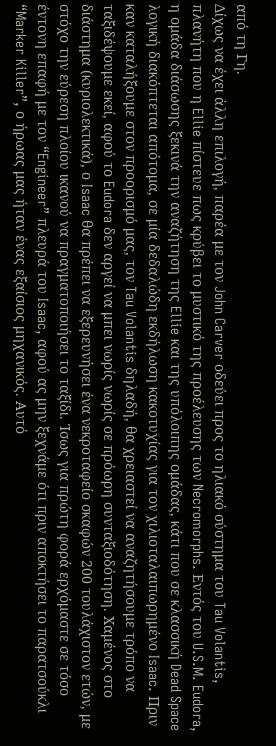από τη Γη.
Δίχως να έχει άλλη επιλογή, παρέα με τον John Carver οδεύει προς το ηλιακό σύστημα του Tau Volantis, πλανήτη που η Ellie πίστευε πως κρύβει το μυστικό της προέλευσης των Necromorphs. Εντός του U.S.M. Eudora, η ομάδα διάσωσης ξεκινά την αναζήτηση της Ellie και της υπόλοιπης ομάδας, κάτι που σε κλασσική Dead Space λογική διακόπτεται απότομα, σε μία δεδαλώδη εκδήλωση κακοτυχίας για τον χιλιοταλαιπωρημένο Isaac. Πριν καν καταλήξουμε στον προορισμό μας, τον Tau Volantis δηλαδή, θα χρειαστεί να αναζητήσουμε τρόπο να ταξιδέψουμε εκεί, αφού το Eudora δεν αργεί να μπει νωρίς νωρίς σε πρόωρη συνταξιοδότηση. Χαμένος στο διάστημα (κυριολεκτικά), ο Isaac θα πρέπει να εξερευνήσει ένα νεκροταφείο σκαφών 200 τουλάχιστον ετών, με στόχο την εύρεση πλοίου ικανού να πραγματοποιήσει το ταξίδι. Ίσως για πρώτη φορά ερχόμαστε σε τόσο έντονη επαφή με τον “Engineer” πλευρά του Isaac, αφού ας μην ξεχνάμε ότι πριν αποκτήσει το παρατσούκλι “Marker Killer”, ο ήρωας μας ήταν ένας εξαίσιος μηχανικός. Αυτό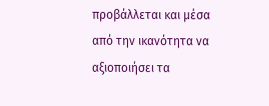προβάλλεται και μέσα από την ικανότητα να αξιοποιήσει τα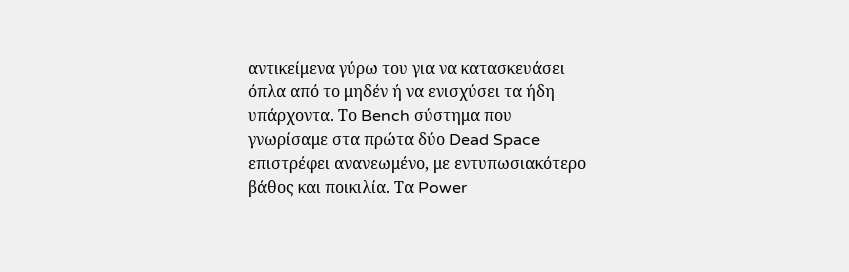αντικείμενα γύρω του για να κατασκευάσει όπλα από το μηδέν ή να ενισχύσει τα ήδη υπάρχοντα. Το Bench σύστημα που γνωρίσαμε στα πρώτα δύο Dead Space επιστρέφει ανανεωμένο, με εντυπωσιακότερο βάθος και ποικιλία. Τα Power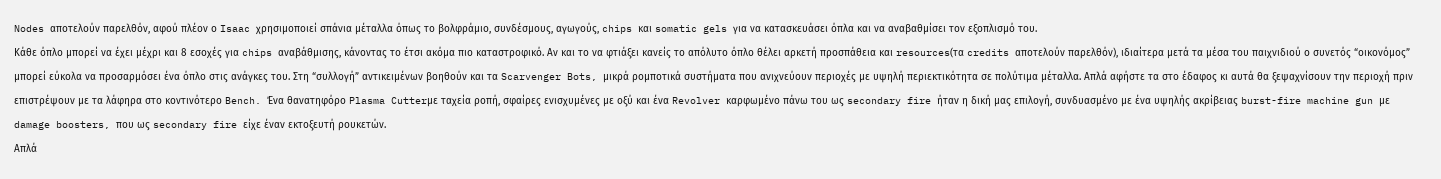Nodes αποτελούν παρελθόν, αφού πλέον ο Isaac χρησιμοποιεί σπάνια μέταλλα όπως το βολφράμιο, συνδέσμους, αγωγούς, chips και somatic gels για να κατασκευάσει όπλα και να αναβαθμίσει τον εξοπλισμό του.
Κάθε όπλο μπορεί να έχει μέχρι και 8 εσοχές για chips αναβάθμισης, κάνοντας το έτσι ακόμα πιο καταστροφικό. Αν και το να φτιάξει κανείς το απόλυτο όπλο θέλει αρκετή προσπάθεια και resources(τα credits αποτελούν παρελθόν), ιδιαίτερα μετά τα μέσα του παιχνιδιού ο συνετός “οικονόμος” μπορεί εύκολα να προσαρμόσει ένα όπλο στις ανάγκες του. Στη “συλλογή” αντικειμένων βοηθούν και τα Scarvenger Bots, μικρά ρομποτικά συστήματα που ανιχνεύουν περιοχές με υψηλή περιεκτικότητα σε πολύτιμα μέταλλα. Απλά αφήστε τα στο έδαφος κι αυτά θα ξεψαχνίσουν την περιοχή πριν επιστρέψουν με τα λάφηρα στο κοντινότερο Bench. Ένα θανατηφόρο Plasma Cutterμε ταχεία ροπή, σφαίρες ενισχυμένες με οξύ και ένα Revolver καρφωμένο πάνω του ως secondary fire ήταν η δική μας επιλογή, συνδυασμένο με ένα υψηλής ακρίβειας burst-fire machine gun με damage boosters, που ως secondary fire είχε έναν εκτοξευτή ρουκετών.
Απλά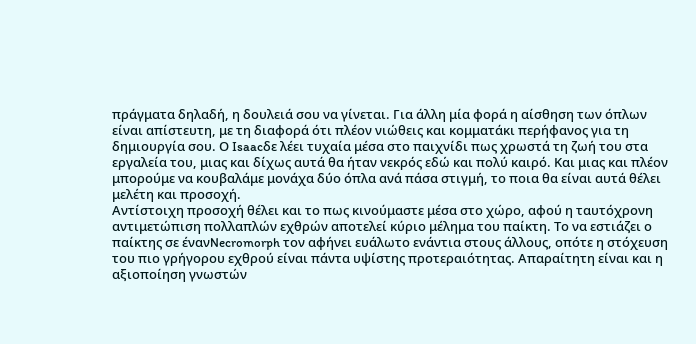πράγματα δηλαδή, η δουλειά σου να γίνεται. Για άλλη μία φορά η αίσθηση των όπλων είναι απίστευτη, με τη διαφορά ότι πλέον νιώθεις και κομματάκι περήφανος για τη δημιουργία σου. Ο Isaacδε λέει τυχαία μέσα στο παιχνίδι πως χρωστά τη ζωή του στα εργαλεία του, μιας και δίχως αυτά θα ήταν νεκρός εδώ και πολύ καιρό. Και μιας και πλέον μπορούμε να κουβαλάμε μονάχα δύο όπλα ανά πάσα στιγμή, το ποια θα είναι αυτά θέλει μελέτη και προσοχή.
Αντίστοιχη προσοχή θέλει και το πως κινούμαστε μέσα στο χώρο, αφού η ταυτόχρονη αντιμετώπιση πολλαπλών εχθρών αποτελεί κύριο μέλημα του παίκτη. Το να εστιάζει ο παίκτης σε ένανNecromorph τον αφήνει ευάλωτο ενάντια στους άλλους, οπότε η στόχευση του πιο γρήγορου εχθρού είναι πάντα υψίστης προτεραιότητας. Απαραίτητη είναι και η αξιοποίηση γνωστών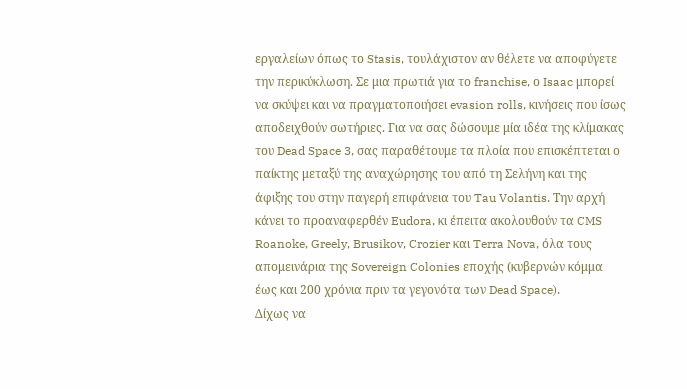εργαλείων όπως το Stasis, τουλάχιστον αν θέλετε να αποφύγετε την περικύκλωση. Σε μια πρωτιά για το franchise, ο Isaac μπορεί να σκύψει και να πραγματοποιήσει evasion rolls, κινήσεις που ίσως αποδειχθούν σωτήριες. Για να σας δώσουμε μία ιδέα της κλίμακας του Dead Space 3, σας παραθέτουμε τα πλοία που επισκέπτεται ο παίκτης μεταξύ της αναχώρησης του από τη Σελήνη και της άφιξης του στην παγερή επιφάνεια του Tau Volantis. Την αρχή κάνει το προαναφερθέν Eudora, κι έπειτα ακολουθούν τα CMS Roanoke, Greely, Brusikov, Crozier και Terra Nova, όλα τους απομεινάρια της Sovereign Colonies εποχής (κυβερνών κόμμα έως και 200 χρόνια πριν τα γεγονότα των Dead Space).
Δίχως να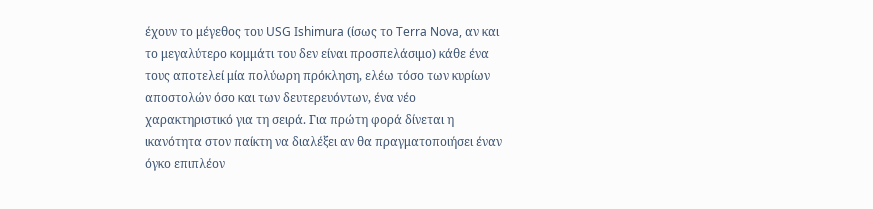έχουν το μέγεθος του USG Ishimura (ίσως το Terra Nova, αν και το μεγαλύτερο κομμάτι του δεν είναι προσπελάσιμο) κάθε ένα τους αποτελεί μία πολύωρη πρόκληση, ελέω τόσο των κυρίων αποστολών όσο και των δευτερευόντων, ένα νέο χαρακτηριστικό για τη σειρά. Για πρώτη φορά δίνεται η ικανότητα στον παίκτη να διαλέξει αν θα πραγματοποιήσει έναν όγκο επιπλέον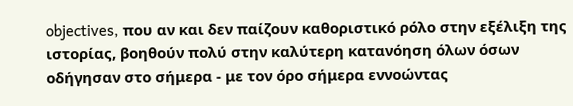objectives, που αν και δεν παίζουν καθοριστικό ρόλο στην εξέλιξη της ιστορίας, βοηθούν πολύ στην καλύτερη κατανόηση όλων όσων οδήγησαν στο σήμερα - με τον όρο σήμερα εννοώντας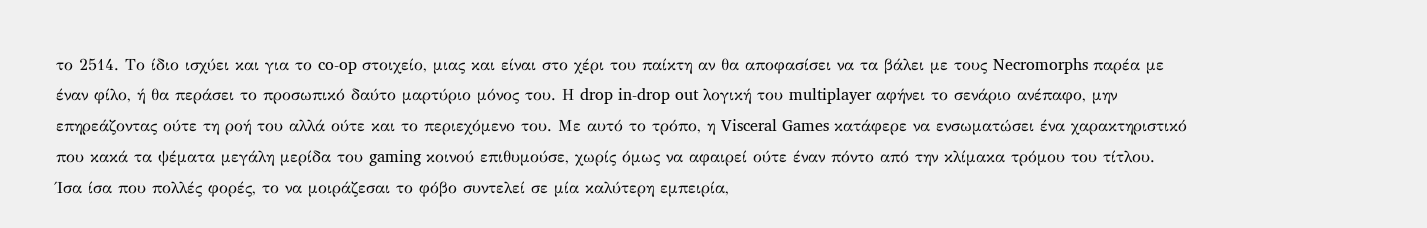το 2514. Το ίδιο ισχύει και για το co-op στοιχείο, μιας και είναι στο χέρι του παίκτη αν θα αποφασίσει να τα βάλει με τους Necromorphs παρέα με έναν φίλο, ή θα περάσει το προσωπικό δαύτο μαρτύριο μόνος του. Η drop in-drop out λογική του multiplayer αφήνει το σενάριο ανέπαφο, μην επηρεάζοντας ούτε τη ροή του αλλά ούτε και το περιεχόμενο του. Με αυτό το τρόπο, η Visceral Games κατάφερε να ενσωματώσει ένα χαρακτηριστικό που κακά τα ψέματα μεγάλη μερίδα του gaming κοινού επιθυμούσε, χωρίς όμως να αφαιρεί ούτε έναν πόντο από την κλίμακα τρόμου του τίτλου.
Ίσα ίσα που πολλές φορές, το να μοιράζεσαι το φόβο συντελεί σε μία καλύτερη εμπειρία,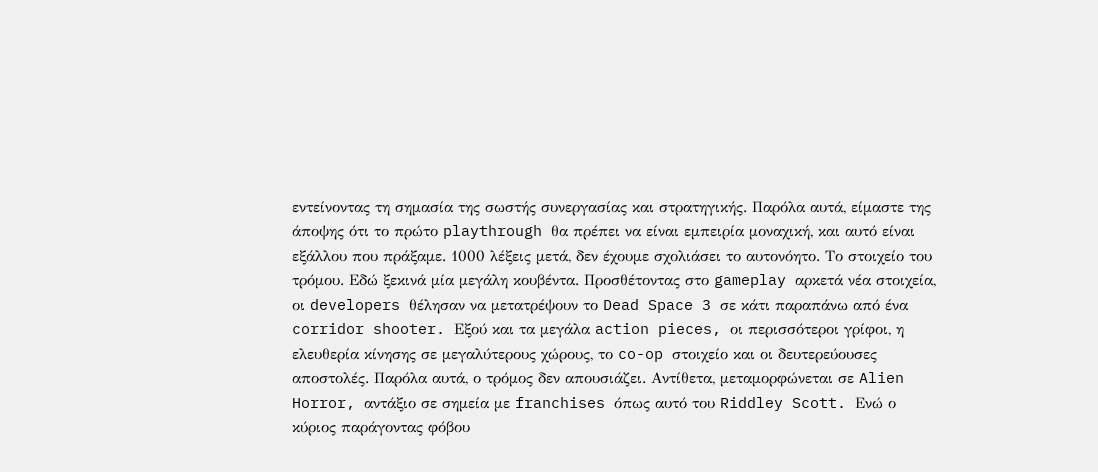εντείνοντας τη σημασία της σωστής συνεργασίας και στρατηγικής. Παρόλα αυτά, είμαστε της άποψης ότι το πρώτο playthrough θα πρέπει να είναι εμπειρία μοναχική, και αυτό είναι εξάλλου που πράξαμε. 1000 λέξεις μετά, δεν έχουμε σχολιάσει το αυτονόητο. Το στοιχείο του τρόμου. Εδώ ξεκινά μία μεγάλη κουβέντα. Προσθέτοντας στο gameplay αρκετά νέα στοιχεία, οι developers θέλησαν να μετατρέψουν το Dead Space 3 σε κάτι παραπάνω από ένα corridor shooter. Εξού και τα μεγάλα action pieces, οι περισσότεροι γρίφοι, η ελευθερία κίνησης σε μεγαλύτερους χώρους, το co-op στοιχείο και οι δευτερεύουσες αποστολές. Παρόλα αυτά, ο τρόμος δεν απουσιάζει. Αντίθετα, μεταμορφώνεται σε Alien Horror, αντάξιο σε σημεία με franchises όπως αυτό του Riddley Scott. Ενώ ο κύριος παράγοντας φόβου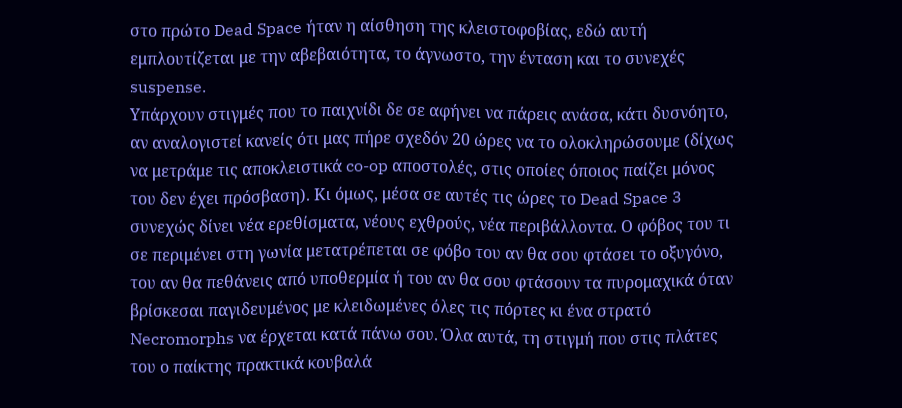στο πρώτο Dead Space ήταν η αίσθηση της κλειστοφοβίας, εδώ αυτή εμπλουτίζεται με την αβεβαιότητα, το άγνωστο, την ένταση και το συνεχές suspense.
Υπάρχουν στιγμές που το παιχνίδι δε σε αφήνει να πάρεις ανάσα, κάτι δυσνόητο, αν αναλογιστεί κανείς ότι μας πήρε σχεδόν 20 ώρες να το ολοκληρώσουμε (δίχως να μετράμε τις αποκλειστικά co-op αποστολές, στις οποίες όποιος παίζει μόνος του δεν έχει πρόσβαση). Κι όμως, μέσα σε αυτές τις ώρες το Dead Space 3 συνεχώς δίνει νέα ερεθίσματα, νέους εχθρούς, νέα περιβάλλοντα. Ο φόβος του τι σε περιμένει στη γωνία μετατρέπεται σε φόβο του αν θα σου φτάσει το οξυγόνο, του αν θα πεθάνεις από υποθερμία ή του αν θα σου φτάσουν τα πυρομαχικά όταν βρίσκεσαι παγιδευμένος με κλειδωμένες όλες τις πόρτες κι ένα στρατό Necromorphs να έρχεται κατά πάνω σου. Όλα αυτά, τη στιγμή που στις πλάτες του ο παίκτης πρακτικά κουβαλά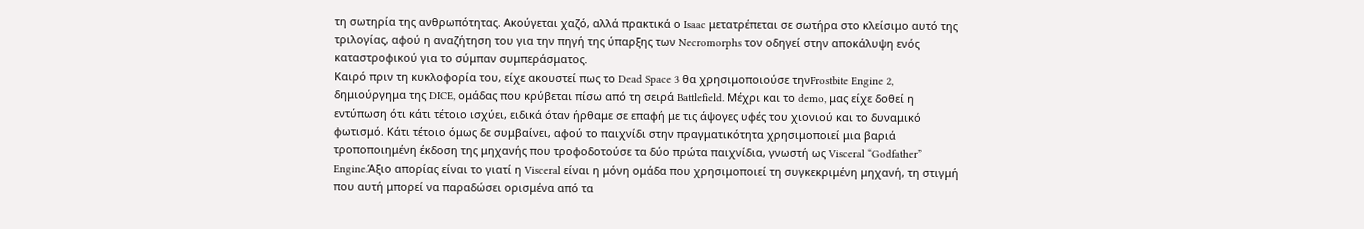τη σωτηρία της ανθρωπότητας. Ακούγεται χαζό, αλλά πρακτικά ο Isaac μετατρέπεται σε σωτήρα στο κλείσιμο αυτό της τριλογίας, αφού η αναζήτηση του για την πηγή της ύπαρξης των Necromorphs τον οδηγεί στην αποκάλυψη ενός καταστροφικού για το σύμπαν συμπεράσματος.
Καιρό πριν τη κυκλοφορία του, είχε ακουστεί πως το Dead Space 3 θα χρησιμοποιούσε τηνFrostbite Engine 2, δημιούργημα της DICE, ομάδας που κρύβεται πίσω από τη σειρά Battlefield. Μέχρι και το demo, μας είχε δοθεί η εντύπωση ότι κάτι τέτοιο ισχύει, ειδικά όταν ήρθαμε σε επαφή με τις άψογες υφές του χιονιού και το δυναμικό φωτισμό. Κάτι τέτοιο όμως δε συμβαίνει, αφού το παιχνίδι στην πραγματικότητα χρησιμοποιεί μια βαριά τροποποιημένη έκδοση της μηχανής που τροφοδοτούσε τα δύο πρώτα παιχνίδια, γνωστή ως Visceral “Godfather” Engine.Άξιο απορίας είναι το γιατί η Visceral είναι η μόνη ομάδα που χρησιμοποιεί τη συγκεκριμένη μηχανή, τη στιγμή που αυτή μπορεί να παραδώσει ορισμένα από τα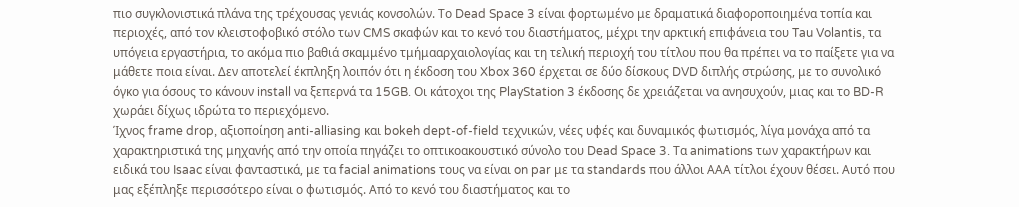πιο συγκλονιστικά πλάνα της τρέχουσας γενιάς κονσολών. Το Dead Space 3 είναι φορτωμένο με δραματικά διαφοροποιημένα τοπία και περιοχές, από τον κλειστοφοβικό στόλο των CMS σκαφών και το κενό του διαστήματος, μέχρι την αρκτική επιφάνεια του Tau Volantis, τα υπόγεια εργαστήρια, το ακόμα πιο βαθιά σκαμμένο τμήμααρχαιολογίας και τη τελική περιοχή του τίτλου που θα πρέπει να το παίξετε για να μάθετε ποια είναι. Δεν αποτελεί έκπληξη λοιπόν ότι η έκδοση του Xbox 360 έρχεται σε δύο δίσκους DVD διπλής στρώσης, με το συνολικό όγκο για όσους το κάνουν install να ξεπερνά τα 15GB. Οι κάτοχοι της PlayStation 3 έκδοσης δε χρειάζεται να ανησυχούν, μιας και το BD-R χωράει δίχως ιδρώτα το περιεχόμενο.
Ίχνος frame drop, αξιοποίηση anti-alliasing και bokeh dept-of-field τεχνικών, νέες υφές και δυναμικός φωτισμός, λίγα μονάχα από τα χαρακτηριστικά της μηχανής από την οποία πηγάζει το οπτικοακουστικό σύνολο του Dead Space 3. Τα animations των χαρακτήρων και ειδικά του Isaac είναι φανταστικά, με τα facial animations τους να είναι on par με τα standards που άλλοι ΑΑΑ τίτλοι έχουν θέσει. Αυτό που μας εξέπληξε περισσότερο είναι ο φωτισμός. Από το κενό του διαστήματος και το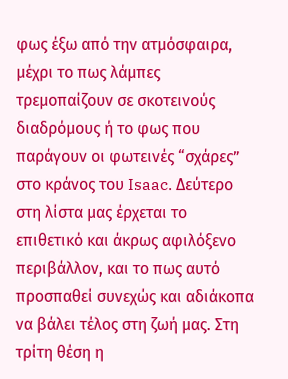φως έξω από την ατμόσφαιρα, μέχρι το πως λάμπες τρεμοπαίζουν σε σκοτεινούς διαδρόμους ή το φως που παράγουν οι φωτεινές “σχάρες” στο κράνος του Isaac. Δεύτερο στη λίστα μας έρχεται το επιθετικό και άκρως αφιλόξενο περιβάλλον, και το πως αυτό προσπαθεί συνεχώς και αδιάκοπα να βάλει τέλος στη ζωή μας. Στη τρίτη θέση η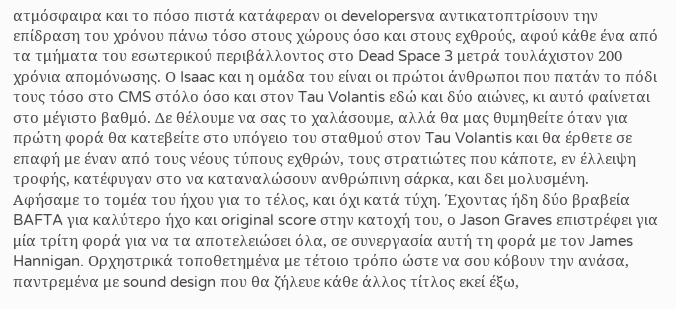ατμόσφαιρα και το πόσο πιστά κατάφεραν οι developersνα αντικατοπτρίσουν την επίδραση του χρόνου πάνω τόσο στους χώρους όσο και στους εχθρούς, αφού κάθε ένα από τα τμήματα του εσωτερικού περιβάλλοντος στο Dead Space 3 μετρά τουλάχιστον 200 χρόνια απομόνωσης. Ο Isaac και η ομάδα του είναι οι πρώτοι άνθρωποι που πατάν το πόδι τους τόσο στο CMS στόλο όσο και στον Tau Volantis εδώ και δύο αιώνες, κι αυτό φαίνεται στο μέγιστο βαθμό. Δε θέλουμε να σας το χαλάσουμε, αλλά θα μας θυμηθείτε όταν για πρώτη φορά θα κατεβείτε στο υπόγειο του σταθμού στον Tau Volantis και θα έρθετε σε επαφή με έναν από τους νέους τύπους εχθρών, τους στρατιώτες που κάποτε, εν έλλειψη τροφής, κατέφυγαν στο να καταναλώσουν ανθρώπινη σάρκα, και δει μολυσμένη.
Αφήσαμε το τομέα του ήχου για το τέλος, και όχι κατά τύχη. Έχοντας ήδη δύο βραβεία BAFTA για καλύτερο ήχο και original score στην κατοχή του, ο Jason Graves επιστρέφει για μία τρίτη φορά για να τα αποτελειώσει όλα, σε συνεργασία αυτή τη φορά με τον James Hannigan. Ορχηστρικά τοποθετημένα με τέτοιο τρόπο ώστε να σου κόβουν την ανάσα, παντρεμένα με sound design που θα ζήλευε κάθε άλλος τίτλος εκεί έξω,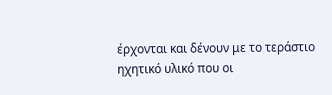έρχονται και δένουν με το τεράστιο ηχητικό υλικό που οι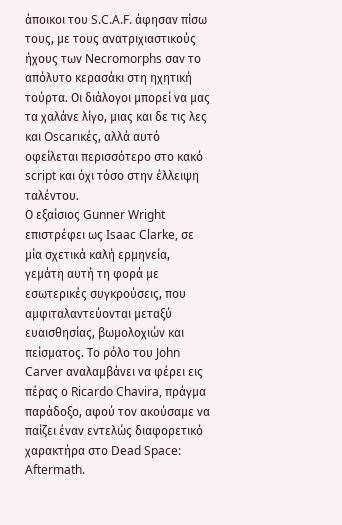άποικοι του S.C.A.F. άφησαν πίσω τους, με τους ανατριχιαστικούς ήχους των Necromorphs σαν το απόλυτο κερασάκι στη ηχητική τούρτα. Οι διάλογοι μπορεί να μας τα χαλάνε λίγο, μιας και δε τις λες και Oscarικές, αλλά αυτό οφείλεται περισσότερο στο κακό script και όχι τόσο στην έλλειψη ταλέντου.
Ο εξαίσιος Gunner Wright επιστρέφει ως Isaac Clarke, σε μία σχετικά καλή ερμηνεία, γεμάτη αυτή τη φορά με εσωτερικές συγκρούσεις, που αμφιταλαντεύονται μεταξύ ευαισθησίας, βωμολοχιών και πείσματος. Το ρόλο του John Carver αναλαμβάνει να φέρει εις πέρας ο Ricardo Chavira, πράγμα παράδοξο, αφού τον ακούσαμε να παίζει έναν εντελώς διαφορετικό χαρακτήρα στο Dead Space: Aftermath.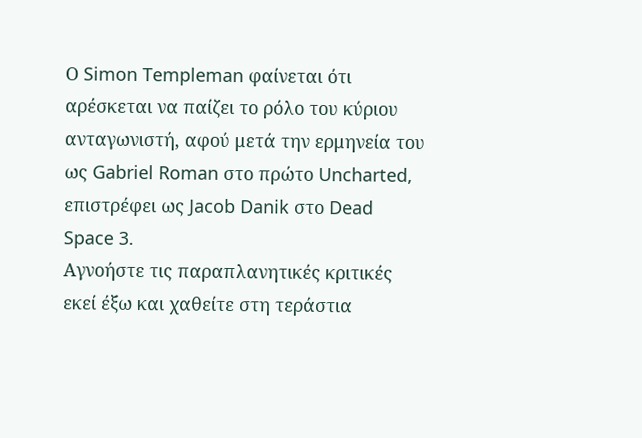Ο Simon Templeman φαίνεται ότι αρέσκεται να παίζει το ρόλο του κύριου ανταγωνιστή, αφού μετά την ερμηνεία του ως Gabriel Roman στο πρώτο Uncharted, επιστρέφει ως Jacob Danik στο Dead Space 3.
Αγνοήστε τις παραπλανητικές κριτικές εκεί έξω και χαθείτε στη τεράστια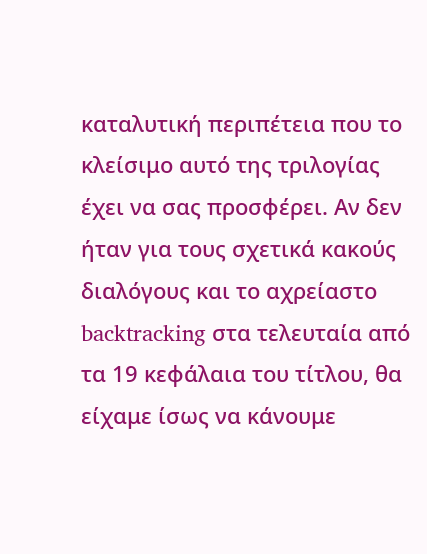καταλυτική περιπέτεια που το κλείσιμο αυτό της τριλογίας έχει να σας προσφέρει. Αν δεν ήταν για τους σχετικά κακούς διαλόγους και το αχρείαστο backtracking στα τελευταία από τα 19 κεφάλαια του τίτλου, θα είχαμε ίσως να κάνουμε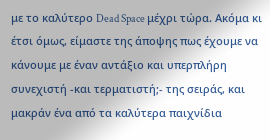με το καλύτερο Dead Space μέχρι τώρα. Ακόμα κι έτσι όμως, είμαστε της άποψης πως έχουμε να κάνουμε με έναν αντάξιο και υπερπλήρη συνεχιστή -και τερματιστή;- της σειράς, και μακράν ένα από τα καλύτερα παιχνίδια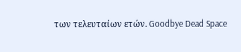των τελευταίων ετών. Goodbye Dead Space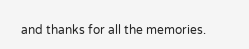and thanks for all the memories.